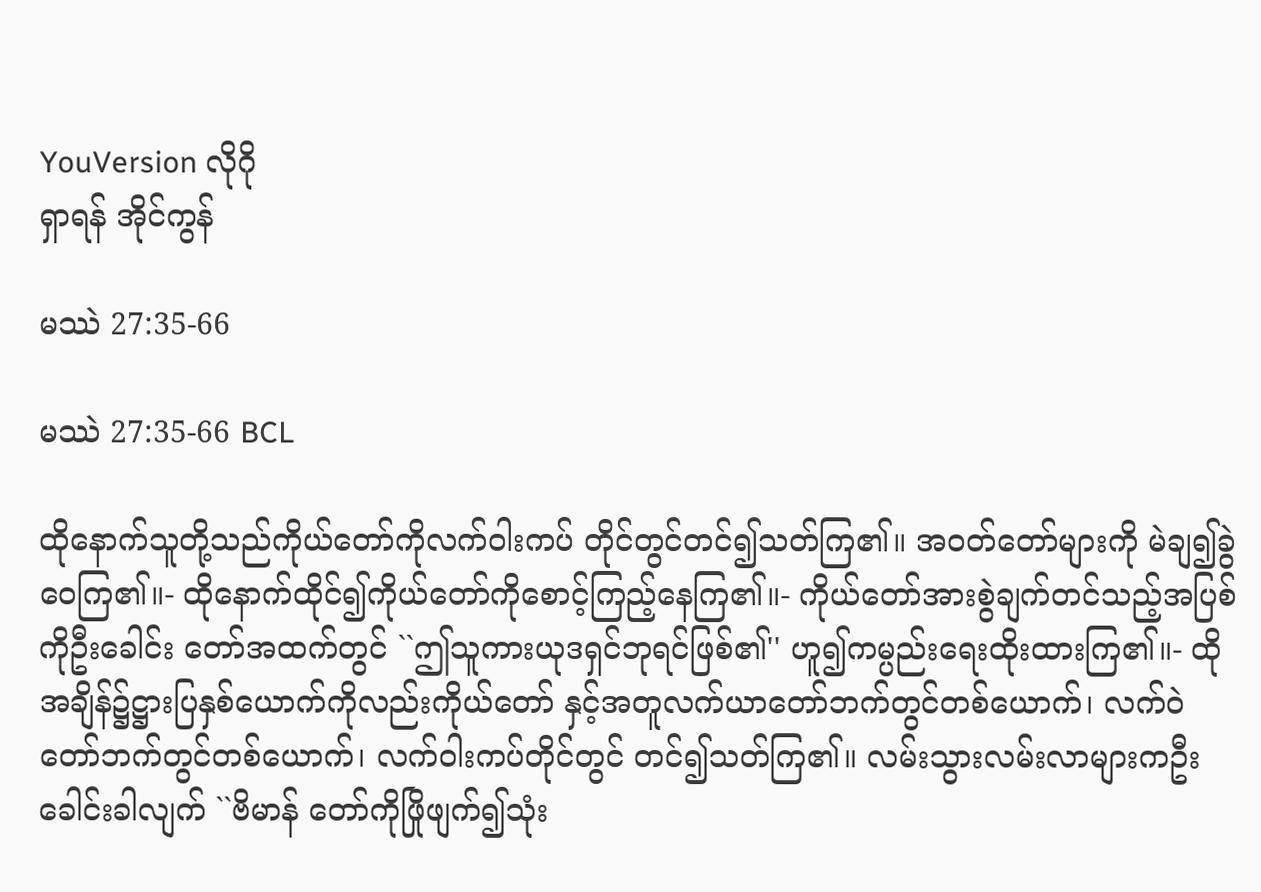YouVersion လိုဂို
ရှာရန် အိုင်ကွန်

မဿဲ 27:35-66

မဿဲ 27:35-66 BCL

ထိုနောက်သူတို့သည်ကိုယ်တော်ကိုလက်ဝါးကပ် တိုင်တွင်တင်၍သတ်ကြ၏။ အဝတ်တော်များကို မဲချ၍ခွဲဝေကြ၏။- ထိုနောက်ထိုင်၍ကိုယ်တော်ကိုစောင့်ကြည့်နေကြ၏။- ကိုယ်တော်အားစွဲချက်တင်သည့်အပြစ်ကိုဦးခေါင်း တော်အထက်တွင် ``ဤသူကားယုဒရှင်ဘုရင်ဖြစ်၏'' ဟူ၍ကမ္ပည်းရေးထိုးထားကြ၏။- ထိုအချိန်၌ဋ္ဌားပြနှစ်ယောက်ကိုလည်းကိုယ်တော် နှင့်အတူလက်ယာတော်ဘက်တွင်တစ်ယောက်၊ လက်ဝဲ တော်ဘက်တွင်တစ်ယောက်၊ လက်ဝါးကပ်တိုင်တွင် တင်၍သတ်ကြ၏။ လမ်းသွားလမ်းလာများကဦးခေါင်းခါလျက် ``ဗိမာန် တော်ကိုဖြိုဖျက်၍သုံး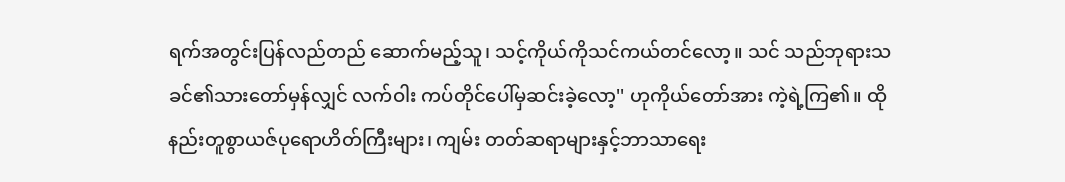ရက်အတွင်းပြန်လည်တည် ဆောက်မည့်သူ၊ သင့်ကိုယ်ကိုသင်ကယ်တင်လော့။ သင် သည်ဘုရားသခင်၏သားတော်မှန်လျှင် လက်ဝါး ကပ်တိုင်ပေါ်မှဆင်းခဲ့လော့'' ဟုကိုယ်တော်အား ကဲ့ရဲ့ကြ၏။ ထိုနည်းတူစွာယဇ်ပုရောဟိတ်ကြီးများ၊ ကျမ်း တတ်ဆရာများနှင့်ဘာသာရေး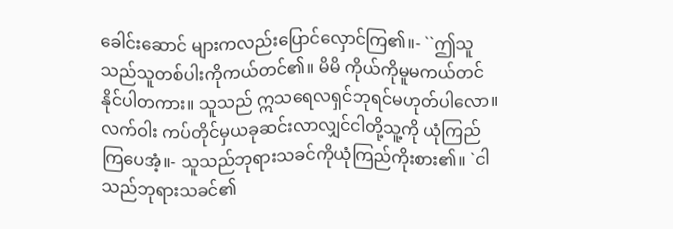ခေါင်းဆောင် များကလည်းပြောင်လှောင်ကြ၏။- ``ဤသူသည်သူတစ်ပါးကိုကယ်တင်၏။ မိမိ ကိုယ်ကိုမူမကယ်တင်နိုင်ပါတကား။ သူသည် ဣသရေလရှင်ဘုရင်မဟုတ်ပါလော။ လက်ဝါး ကပ်တိုင်မှယခုဆင်းလာလျှင်ငါတို့သူ့ကို ယုံကြည်ကြပေအံ့။- သူသည်ဘုရားသခင်ကိုယုံကြည်ကိုးစား၏။ `ငါ သည်ဘုရားသခင်၏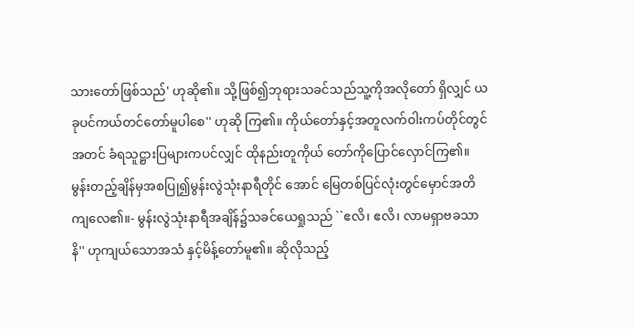သားတော်ဖြစ်သည်' ဟုဆို၏။ သို့ဖြစ်၍ဘုရားသခင်သည်သူ့ကိုအလိုတော် ရှိလျှင် ယခုပင်ကယ်တင်တော်မူပါစေ'' ဟုဆို ကြ၏။ ကိုယ်တော်နှင့်အတူလက်ဝါးကပ်တိုင်တွင်အတင် ခံရသူဋ္ဌားပြများကပင်လျှင် ထိုနည်းတူကိုယ် တော်ကိုပြောင်လှောင်ကြ၏။ မွန်းတည့်ချိန်မှအစပြု၍မွန်းလွဲသုံးနာရီတိုင် အောင် မြေတစ်ပြင်လုံးတွင်မှောင်အတိကျလေ၏။- မွန်းလွဲသုံးနာရီအချိန်၌သခင်ယေရှုသည် ``ဧလိ၊ ဧလိ၊ လာမရှာဗခသာနိ'' ဟုကျယ်သောအသံ နှင့်မိန့်တော်မူ၏။ ဆိုလိုသည့်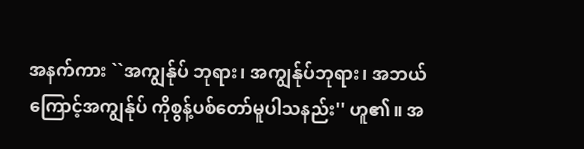အနက်ကား ``အကျွန်ုပ် ဘုရား၊ အကျွန်ုပ်ဘုရား၊ အဘယ်ကြောင့်အကျွန်ုပ် ကိုစွန့်ပစ်တော်မူပါသနည်း'' ဟူ၏။ အ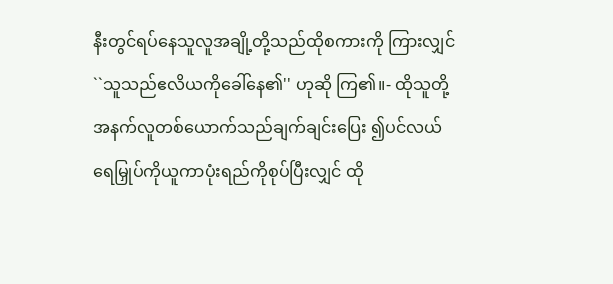နီးတွင်ရပ်နေသူလူအချို့တို့သည်ထိုစကားကို ကြားလျှင် ``သူသည်ဧလိယကိုခေါ်နေ၏'' ဟုဆို ကြ၏။- ထိုသူတို့အနက်လူတစ်ယောက်သည်ချက်ချင်းပြေး ၍ပင်လယ်ရေမြှုပ်ကိုယူကာပုံးရည်ကိုစုပ်ပြီးလျှင် ထို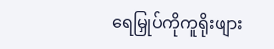ရေမြှုပ်ကိုကူရိုးဖျား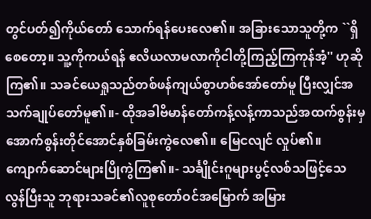တွင်ပတ်၍ကိုယ်တော် သောက်ရန်ပေးလေ၏။ အခြားသောသူတို့က ``ရှိစေတော့။ သူ့ကိုကယ်ရန် ဧလိယလာမလာကိုငါတို့ကြည့်ကြကုန်အံ့'' ဟုဆိုကြ၏။ သခင်ယေရှုသည်တစ်ဖန်ကျယ်စွာဟစ်အော်တော်မူ ပြီးလျှင်အသက်ချုပ်တော်မူ၏။- ထိုအခါဗိမာန်တော်ကန့်လန့်ကာသည်အထက်စွန်းမှ အောက်စွန်းတိုင်အောင်နှစ်ခြမ်းကွဲလေ၏။ မြေငလျင် လှုပ်၏။ ကျောက်ဆောင်များပြိုကွဲကြ၏။- သင်္ချိုင်းဂူများပွင့်လစ်သဖြင့်သေလွန်ပြီးသူ ဘုရားသခင်၏လူစုတော်ဝင်အမြောက် အမြား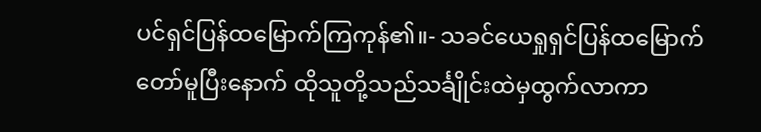ပင်ရှင်ပြန်ထမြောက်ကြကုန်၏။- သခင်ယေရှုရှင်ပြန်ထမြောက်တော်မူပြီးနောက် ထိုသူတို့သည်သင်္ချိုင်းထဲမှထွက်လာကာ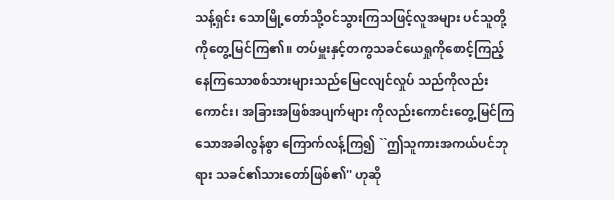သန့်ရှင်း သောမြို့တော်သို့ဝင်သွားကြသဖြင့်လူအများ ပင်သူတို့ကိုတွေ့မြင်ကြ၏။ တပ်မှူးနှင့်တကွသခင်ယေရှုကိုစောင့်ကြည့် နေကြသောစစ်သားများသည်မြေငလျင်လှုပ် သည်ကိုလည်းကောင်း၊ အခြားအဖြစ်အပျက်များ ကိုလည်းကောင်းတွေ့မြင်ကြသောအခါလွန်စွာ ကြောက်လန့်ကြ၍ ``ဤသူကားအကယ်ပင်ဘုရား သခင်၏သားတော်ဖြစ်၏'' ဟုဆို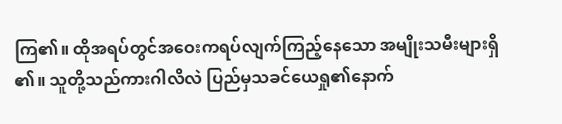ကြ၏။ ထိုအရပ်တွင်အဝေးကရပ်လျက်ကြည့်နေသော အမျိုးသမီးများရှိ၏။ သူတို့သည်ကားဂါလိလဲ ပြည်မှသခင်ယေရှု၏နောက်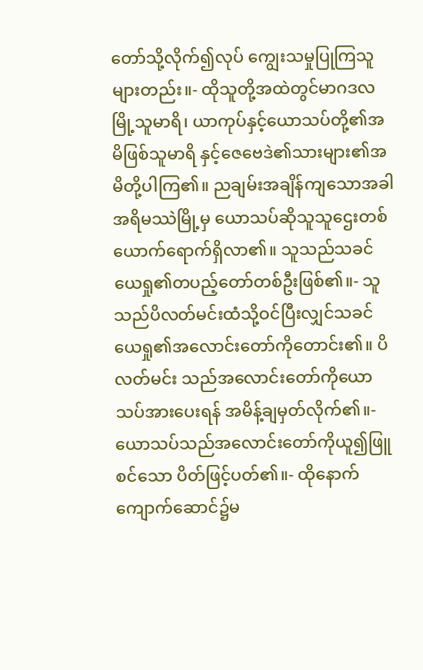တော်သို့လိုက်၍လုပ် ကျွေးသမှုပြုကြသူများတည်း။- ထိုသူတို့အထဲတွင်မာဂဒလမြို့သူမာရိ၊ ယာကုပ်နှင့်ယောသပ်တို့၏အမိဖြစ်သူမာရိ နှင့်ဇေဗေဒဲ၏သားများ၏အမိတို့ပါကြ၏။ ညချမ်းအချိန်ကျသောအခါအရိမဿဲမြို့မှ ယောသပ်ဆိုသူသူဌေးတစ်ယောက်ရောက်ရှိလာ၏။ သူသည်သခင်ယေရှု၏တပည့်တော်တစ်ဦးဖြစ်၏။- သူသည်ပိလတ်မင်းထံသို့ဝင်ပြီးလျှင်သခင် ယေရှု၏အလောင်းတော်ကိုတောင်း၏။ ပိလတ်မင်း သည်အလောင်းတော်ကိုယောသပ်အားပေးရန် အမိန့်ချမှတ်လိုက်၏။- ယောသပ်သည်အလောင်းတော်ကိုယူ၍ဖြူစင်သော ပိတ်ဖြင့်ပတ်၏။- ထိုနောက်ကျောက်ဆောင်၌မ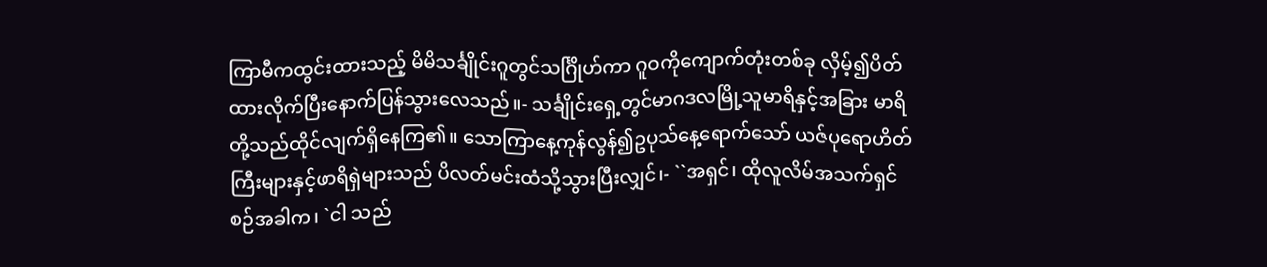ကြာမီကထွင်းထားသည့် မိမိသင်္ချိုင်းဂူတွင်သင်္ဂြိုဟ်ကာ ဂူဝကိုကျောက်တုံးတစ်ခု လှိမ့်၍ပိတ်ထားလိုက်ပြီးနောက်ပြန်သွားလေသည်။- သင်္ချိုင်းရှေ့တွင်မာဂဒလမြို့သူမာရိနှင့်အခြား မာရိတို့သည်ထိုင်လျက်ရှိနေကြ၏။ သောကြာနေ့ကုန်လွန်၍ဥပုသ်နေ့ရောက်သော် ယဇ်ပုရောဟိတ်ကြီးများနှင့်ဖာရိရှဲများသည် ပိလတ်မင်းထံသို့သွားပြီးလျှင်၊- ``အရှင်၊ ထိုလူလိမ်အသက်ရှင်စဉ်အခါက၊ `ငါ သည်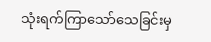သုံးရက်ကြာသော်သေခြင်းမှ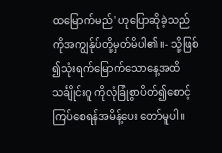ထမြောက်မည်' ဟုပြောဆိုခဲ့သည်ကိုအကျွန်ုပ်တို့မှတ်မိပါ၏။- သို့ဖြစ်၍သုံးရက်မြောက်သောနေ့အထိသင်္ချိုင်းဂူ ကိုလုံခြုံစွာပိတ်၍စောင့်ကြပ်စေရန်အမိန့်ပေး တော်မူပါ။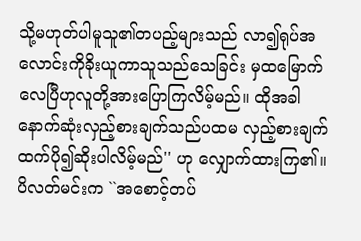သို့မဟုတ်ပါမူသူ၏တပည့်များသည် လာ၍ရုပ်အလောင်းကိုခိုးယူကာသူသည်သေခြင်း မှထမြောက်လေပြီဟုလူတို့အားပြောကြလိမ့်မည်။ ထိုအခါနောက်ဆုံးလှည့်စားချက်သည်ပထမ လှည့်စားချက်ထက်ပို၍ဆိုးပါလိမ့်မည်'' ဟု လျှောက်ထားကြ၏။ ပိလတ်မင်းက ``အစောင့်တပ်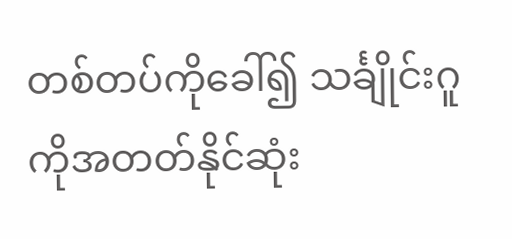တစ်တပ်ကိုခေါ်၍ သင်္ချိုင်းဂူကိုအတတ်နိုင်ဆုံး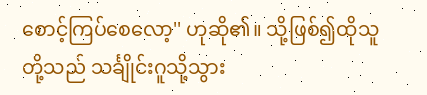စောင့်ကြပ်စေလော့'' ဟုဆို၏။ သို့ဖြစ်၍ထိုသူတို့သည် သင်္ချိုင်းဂူသို့သွား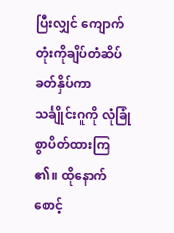ပြီးလျှင် ကျောက်တုံးကိုချိပ်တံဆိပ်ခတ်နှိပ်ကာ သင်္ချိုင်းဂူကို လုံခြုံစွာပိတ်ထားကြ၏။ ထိုနောက်စောင့်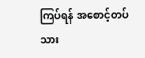ကြပ်ရန် အစောင့်တပ်သား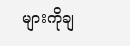များကိုချ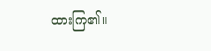ထားကြ၏။